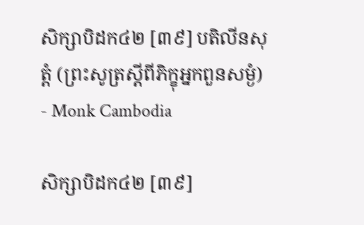សិក្សាបិដក៤២ [៣៩] បតិលីនសុត្តំ (ព្រះសូត្រស្តីពីភិក្ខុអ្នកពួនសម្ងំ) - Monk Cambodia

សិក្សាបិដក៤២ [៣៩]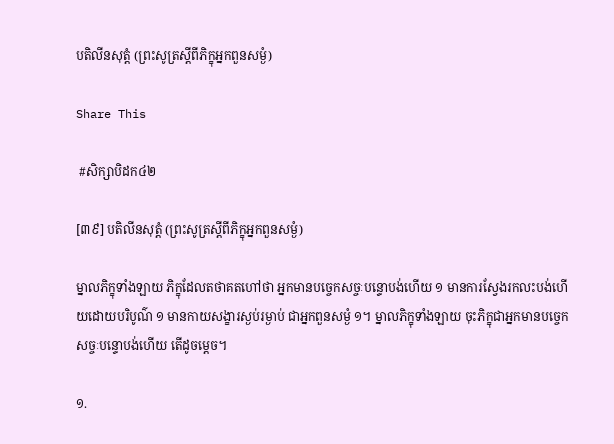បតិលីនសុត្តំ (ព្រះសូត្រស្តីពីភិក្ខុអ្នកពួនសម្ងំ)

Share This

 #សិក្សាបិដក៤២

[៣៩] បតិលីនសុត្តំ (ព្រះសូត្រស្តីពីភិក្ខុអ្នកពួនសម្ងំ)

ម្នាលភិក្ខុទាំងឡាយ ភិក្ខុដែលតថាគតហៅថា អ្នកមានបច្ចេកសច្ចៈបន្ទោបង់ហើយ ១ មានការស្វែងរកលះបង់ហើយដោយបរិបូណ៌ ១ មានកាយសង្ខារស្ងប់រម្ងាប់ ជាអ្នកពួនសម្ងំ ១។ ម្នាលភិក្ខុទាំងឡាយ ចុះភិក្ខុជាអ្នកមានបច្ចេកសច្ចៈបន្ទោបង់ហើយ តើដូចម្តេច។

១.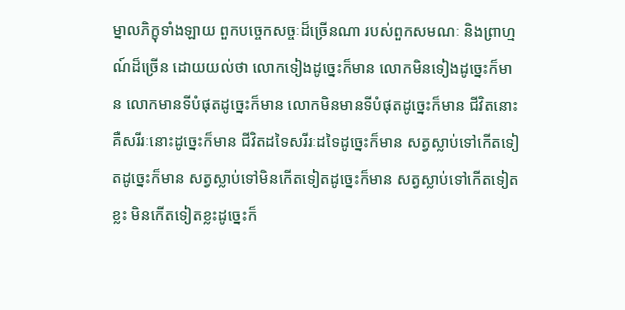ម្នាលភិក្ខុទាំងឡាយ ពួកបច្ចេកសច្ចៈដ៏ច្រើនណា របស់ពួកសមណៈ និងព្រាហ្មណ៍ដ៏ច្រើន ដោយយល់ថា លោកទៀងដូច្នេះក៏មាន លោកមិនទៀងដូច្នេះក៏មាន លោកមានទីបំផុតដូច្នេះក៏មាន លោកមិនមានទីបំផុតដូច្នេះក៏មាន ជីវិតនោះគឺសរីរៈនោះដូច្នេះក៏មាន ជីវិតដទៃសរីរៈដទៃដូច្នេះក៏មាន សត្វស្លាប់ទៅកើតទៀតដូច្នេះក៏មាន សត្វស្លាប់ទៅមិនកើតទៀតដូច្នេះក៏មាន សត្វស្លាប់ទៅកើតទៀតខ្លះ មិនកើតទៀតខ្លះដូច្នេះក៏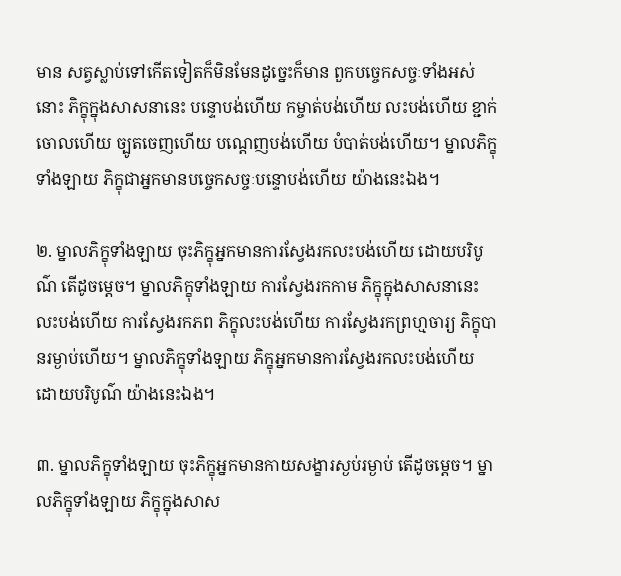មាន សត្វស្លាប់ទៅកើតទៀតក៏មិនមែនដូច្នេះក៏មាន ពួកបច្ចេកសច្ចៈទាំងអស់នោះ ភិក្ខុក្នុងសាសនានេះ បន្ទោបង់ហើយ កម្ចាត់បង់ហើយ លះបង់ហើយ ខ្ជាក់ចោលហើយ ច្បូតចេញហើយ បណ្តេញបង់ហើយ បំបាត់បង់ហើយ។ ម្នាលភិក្ខុទាំងឡាយ ភិក្ខុជាអ្នកមានបច្ចេកសច្ចៈបន្ទោបង់ហើយ យ៉ាងនេះឯង។

២. ម្នាលភិក្ខុទាំងឡាយ ចុះភិក្ខុអ្នកមានការស្វែងរកលះបង់ហើយ ដោយបរិបូណ៌ តើដូចម្តេច។ ម្នាលភិក្ខុទាំងឡាយ ការស្វែងរកកាម ភិក្ខុក្នុងសាសនានេះ លះបង់ហើយ ការស្វែងរកភព ភិក្ខុលះបង់ហើយ ការស្វែងរកព្រហ្មចារ្យ ភិក្ខុបានរម្ងាប់ហើយ។ ម្នាលភិក្ខុទាំងឡាយ ភិក្ខុអ្នកមានការស្វែងរកលះបង់ហើយ ដោយបរិបូណ៌ យ៉ាងនេះឯង។

៣. ម្នាលភិក្ខុទាំងឡាយ ចុះភិក្ខុអ្នកមានកាយសង្ខារស្ងប់រម្ងាប់ តើដូចម្តេច។ ម្នាលភិក្ខុទាំងឡាយ ភិក្ខុក្នុងសាស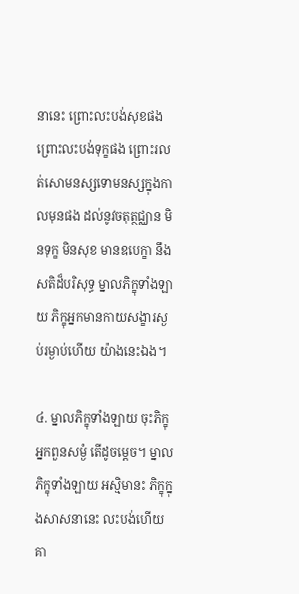នានេះ ព្រោះលះបង់សុខផង ព្រោះលះបង់ទុក្ខផង ព្រោះរលត់សោមនស្សទោមនស្សក្នុងកាលមុនផង ដល់នូវចតុត្ថជ្ឈាន មិនទុក្ខ មិនសុខ មានឧបេក្ខា នឹងសតិដ៏បរិសុទ្ធ ម្នាលភិក្ខុទាំងឡាយ ភិក្ខុអ្នកមានកាយសង្ខារស្ងប់រម្ងាប់ហើយ យ៉ាងនេះឯង។

៤. ម្នាលភិក្ខុទាំងឡាយ ចុះភិក្ខុអ្នកពួនសម្ងំ តើដូចម្តេច។ ម្នាលភិក្ខុទាំងឡាយ អស្មិមានះ ភិក្ខុក្នុងសាសនានេះ លះបង់ហើយ គា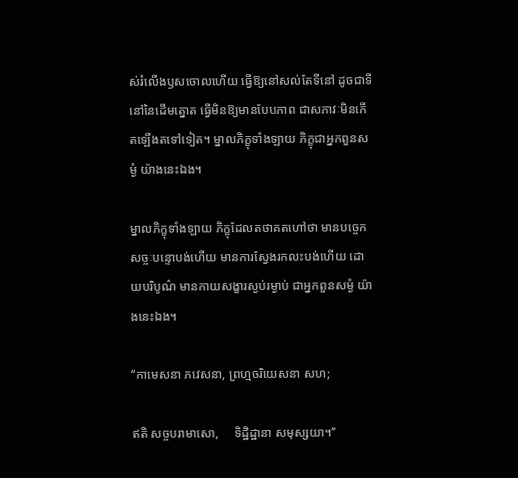ស់រំលើងឫសចោលហើយ ធ្វើឱ្យនៅសល់តែទីនៅ ដូចជាទីនៅនៃដើមត្នោត ធ្វើមិនឱ្យមានបែបភាព ជាសភាវៈមិនកើតឡើងតទៅទៀត។ ម្នាលភិក្ខុទាំងឡាយ ភិក្ខុជាអ្នកពួនសម្ងំ យ៉ាងនេះឯង។

ម្នាលភិក្ខុទាំងឡាយ ភិក្ខុដែលតថាគតហៅថា មានបច្ចេកសច្ចៈបន្ទោបង់ហើយ មានការស្វែងរកលះបង់ហើយ ដោយបរិបូណ៌ មានកាយសង្ខារស្ងប់រម្ងាប់ ជាអ្នកពួនសម្ងំ យ៉ាងនេះឯង។

‘‘កាមេសនា ភវេសនា, ព្រហ្មចរិយេសនា សហ;

ឥតិ សច្ចបរាមាសោ,     ទិដ្ឋិដ្ឋានា សមុស្សយា។’’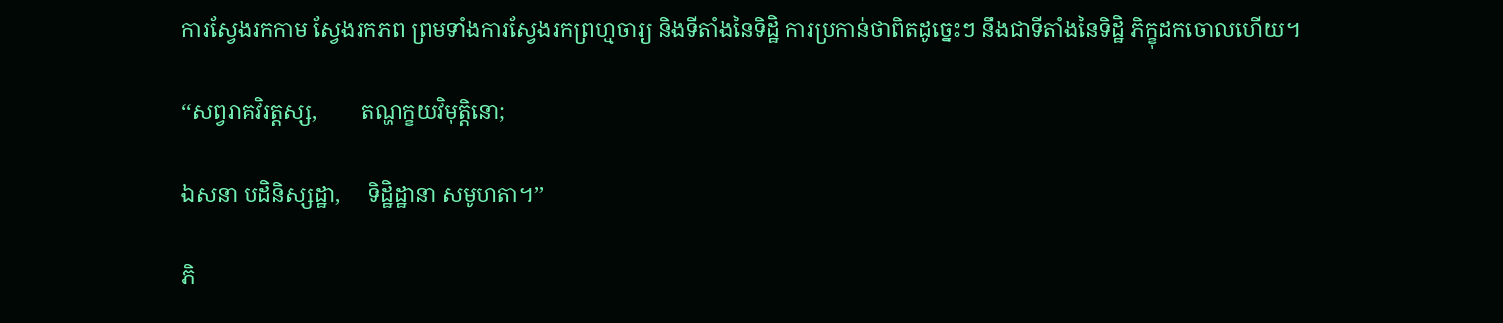ការស្វែងរកកាម ស្វែងរកភព ព្រមទាំងការស្វែងរកព្រហ្មចារ្យ និងទីតាំងនៃទិដ្ឋិ ការប្រកាន់ថាពិតដូច្នេះៗ នឹងជាទីតាំងនៃទិដ្ឋិ ភិក្ខុដកចោលហើយ។

‘‘សព្វរាគវិរត្តស្ស,        តណ្ហក្ខយវិមុត្តិនោ;

ឯសនា បដិនិស្សដ្ឋា,     ទិដ្ឋិដ្ឋានា សមូហតា។’’

ភិ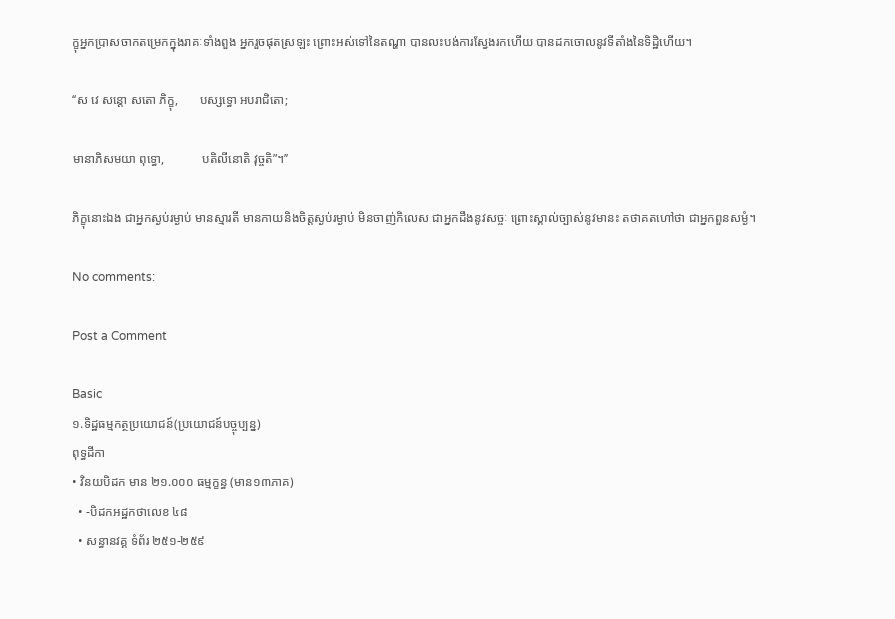ក្ខុអ្នកប្រាសចាកតម្រេកក្នុងរាគៈទាំងពួង អ្នករួចផុតស្រឡះ ព្រោះអស់ទៅនៃតណ្ហា បានលះបង់ការស្វែងរកហើយ បានដកចោលនូវទីតាំងនៃទិដ្ឋិហើយ។

‘‘ស វេ សន្តោ សតោ ភិក្ខុ,       បស្សទ្ធោ អបរាជិតោ;

មានាភិសមយា ពុទ្ធោ,            បតិលីនោតិ វុច្ចតិ”។’’

ភិក្ខុនោះឯង ជាអ្នកស្ងប់រម្ងាប់ មានស្មារតី មានកាយនិងចិត្តស្ងប់រម្ងាប់ មិនចាញ់កិលេស ជាអ្នកដឹងនូវសច្ចៈ ព្រោះស្គាល់ច្បាស់នូវមានះ តថាគតហៅថា ជាអ្នកពួនសម្ងំ។

No comments:

Post a Comment

Basic
១.ទិដ្ឋធម្មកត្ថប្រយោជន៍(ប្រយោជន៍បច្ចុប្បន្ន)
ពុទ្ធដីកា
• វិនយបិដក មាន ២១.០០០ ធម្មក្ខន្ធ (មាន១៣ភាគ)
  • -បិដកអដ្ឋកថាលេខ ៤៨
  • សន្ធានវគ្គ ទំព័រ ២៥១-២៥៩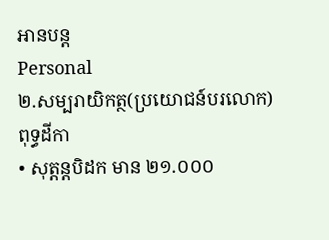អានបន្ត
Personal
២.សម្បរាយិកត្ថ(ប្រយោជន៍បរលោក)
ពុទ្ធដីកា
• សុត្តន្តបិដក មាន ២១.០០០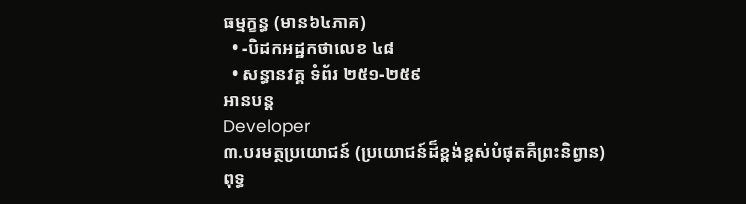ធម្មក្ខន្ធ (មាន៦៤ភាគ)
  • -បិដកអដ្ឋកថាលេខ ៤៨
  • សន្ធានវគ្គ ទំព័រ ២៥១-២៥៩
អានបន្ត
Developer
៣.បរមត្ថប្រយោជន៍ (ប្រយោជន៍ដ៏ខ្ពង់ខ្ពស់បំផុតគឺព្រះនិព្វាន)
ពុទ្ធ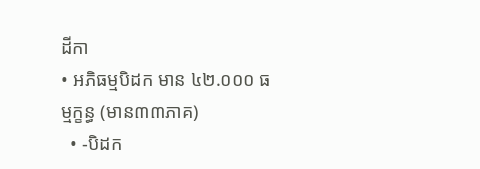ដីកា
• អភិធម្មបិដក មាន ៤២.០០០ ធម្មក្ខន្ធ (មាន៣៣ភាគ)
  • -បិដក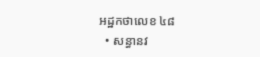អដ្ឋកថាលេខ ៤៨
  • សន្ធានវ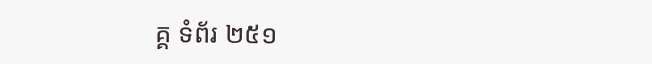គ្គ ទំព័រ ២៥១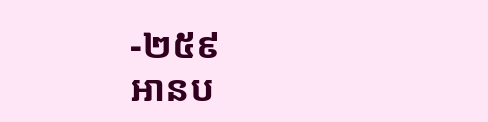-២៥៩
អានប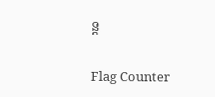ន្ត

Flag Counter